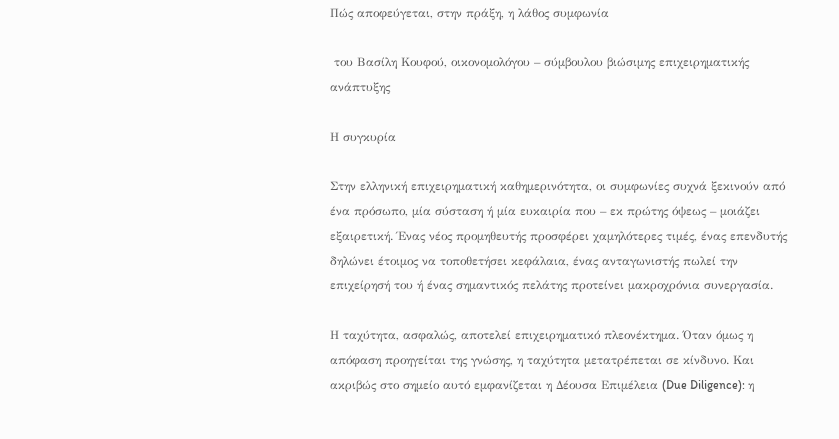Πώς αποφεύγεται, στην πράξη, η λάθος συμφωνία

 του Βασίλη Κουφού, οικονομολόγου – σύμβουλου βιώσιμης επιχειρηματικής ανάπτυξης

Η συγκυρία

Στην ελληνική επιχειρηματική καθημερινότητα, οι συμφωνίες συχνά ξεκινούν από ένα πρόσωπο, μία σύσταση ή μία ευκαιρία που – εκ πρώτης όψεως – μοιάζει εξαιρετική. Ένας νέος προμηθευτής προσφέρει χαμηλότερες τιμές, ένας επενδυτής δηλώνει έτοιμος να τοποθετήσει κεφάλαια, ένας ανταγωνιστής πωλεί την επιχείρησή του ή ένας σημαντικός πελάτης προτείνει μακροχρόνια συνεργασία.

Η ταχύτητα, ασφαλώς, αποτελεί επιχειρηματικό πλεονέκτημα. Όταν όμως η απόφαση προηγείται της γνώσης, η ταχύτητα μετατρέπεται σε κίνδυνο. Και ακριβώς στο σημείο αυτό εμφανίζεται η Δέουσα Επιμέλεια (Due Diligence): η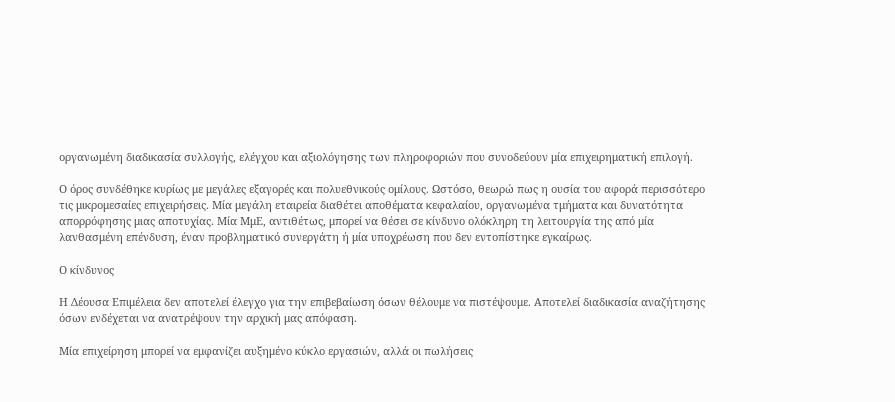οργανωμένη διαδικασία συλλογής, ελέγχου και αξιολόγησης των πληροφοριών που συνοδεύουν μία επιχειρηματική επιλογή.

Ο όρος συνδέθηκε κυρίως με μεγάλες εξαγορές και πολυεθνικούς ομίλους. Ωστόσο, θεωρώ πως η ουσία του αφορά περισσότερο τις μικρομεσαίες επιχειρήσεις. Μία μεγάλη εταιρεία διαθέτει αποθέματα κεφαλαίου, οργανωμένα τμήματα και δυνατότητα απορρόφησης μιας αποτυχίας. Μία ΜμΕ, αντιθέτως, μπορεί να θέσει σε κίνδυνο ολόκληρη τη λειτουργία της από μία λανθασμένη επένδυση, έναν προβληματικό συνεργάτη ή μία υποχρέωση που δεν εντοπίστηκε εγκαίρως.

Ο κίνδυνος

Η Δέουσα Επιμέλεια δεν αποτελεί έλεγχο για την επιβεβαίωση όσων θέλουμε να πιστέψουμε. Αποτελεί διαδικασία αναζήτησης όσων ενδέχεται να ανατρέψουν την αρχική μας απόφαση.

Μία επιχείρηση μπορεί να εμφανίζει αυξημένο κύκλο εργασιών, αλλά οι πωλήσεις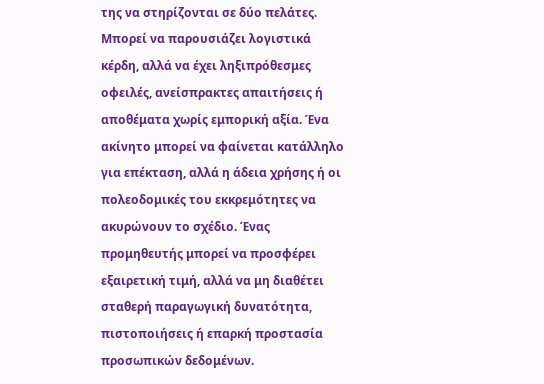της να στηρίζονται σε δύο πελάτες. Μπορεί να παρουσιάζει λογιστικά κέρδη, αλλά να έχει ληξιπρόθεσμες οφειλές, ανείσπρακτες απαιτήσεις ή αποθέματα χωρίς εμπορική αξία. Ένα ακίνητο μπορεί να φαίνεται κατάλληλο για επέκταση, αλλά η άδεια χρήσης ή οι πολεοδομικές του εκκρεμότητες να ακυρώνουν το σχέδιο. Ένας προμηθευτής μπορεί να προσφέρει εξαιρετική τιμή, αλλά να μη διαθέτει σταθερή παραγωγική δυνατότητα, πιστοποιήσεις ή επαρκή προστασία προσωπικών δεδομένων.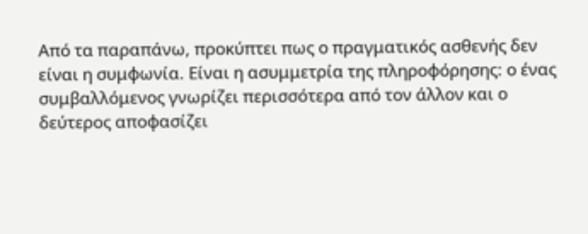Από τα παραπάνω, προκύπτει πως ο πραγματικός ασθενής δεν είναι η συμφωνία. Είναι η ασυμμετρία της πληροφόρησης: ο ένας συμβαλλόμενος γνωρίζει περισσότερα από τον άλλον και ο δεύτερος αποφασίζει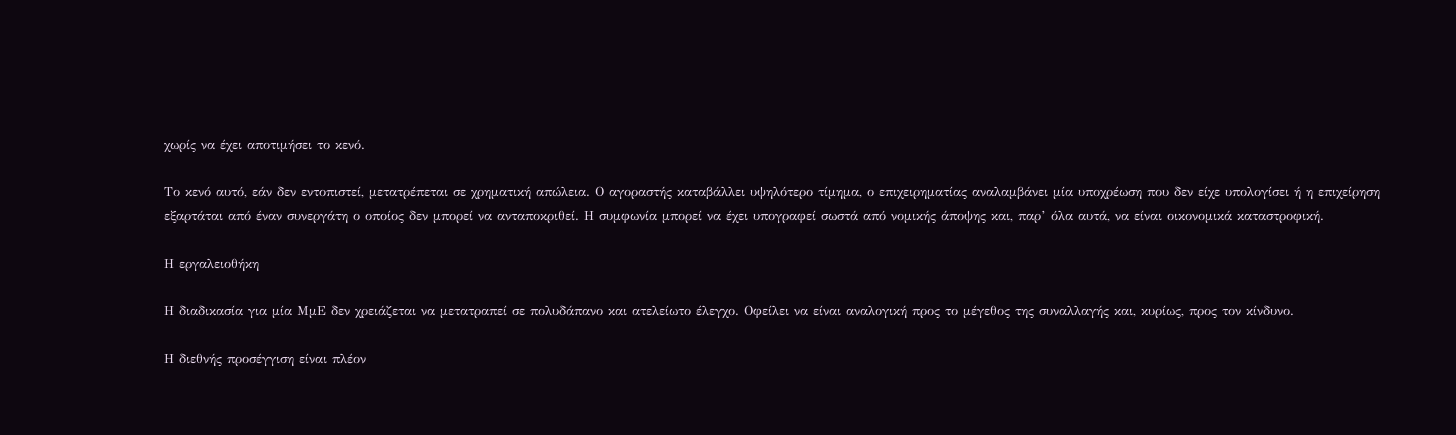χωρίς να έχει αποτιμήσει το κενό.

Το κενό αυτό, εάν δεν εντοπιστεί, μετατρέπεται σε χρηματική απώλεια. Ο αγοραστής καταβάλλει υψηλότερο τίμημα, ο επιχειρηματίας αναλαμβάνει μία υποχρέωση που δεν είχε υπολογίσει ή η επιχείρηση εξαρτάται από έναν συνεργάτη ο οποίος δεν μπορεί να ανταποκριθεί. Η συμφωνία μπορεί να έχει υπογραφεί σωστά από νομικής άποψης και, παρ’ όλα αυτά, να είναι οικονομικά καταστροφική.

Η εργαλειοθήκη

Η διαδικασία για μία ΜμΕ δεν χρειάζεται να μετατραπεί σε πολυδάπανο και ατελείωτο έλεγχο. Οφείλει να είναι αναλογική προς το μέγεθος της συναλλαγής και, κυρίως, προς τον κίνδυνο.

Η διεθνής προσέγγιση είναι πλέον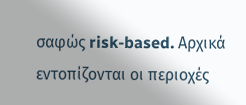σαφώς risk-based. Αρχικά εντοπίζονται οι περιοχές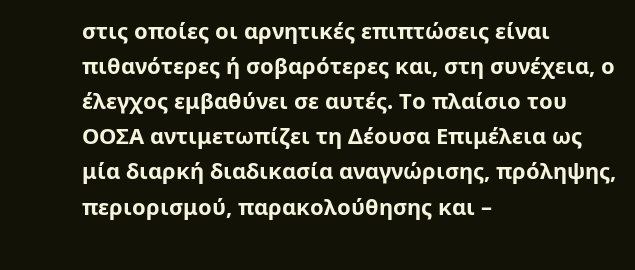στις οποίες οι αρνητικές επιπτώσεις είναι πιθανότερες ή σοβαρότερες και, στη συνέχεια, ο έλεγχος εμβαθύνει σε αυτές. Το πλαίσιο του ΟΟΣΑ αντιμετωπίζει τη Δέουσα Επιμέλεια ως μία διαρκή διαδικασία αναγνώρισης, πρόληψης, περιορισμού, παρακολούθησης και –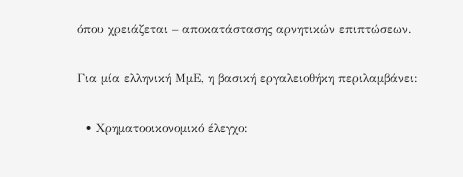όπου χρειάζεται – αποκατάστασης αρνητικών επιπτώσεων.

Για μία ελληνική ΜμΕ, η βασική εργαλειοθήκη περιλαμβάνει:

  • Χρηματοοικονομικό έλεγχο: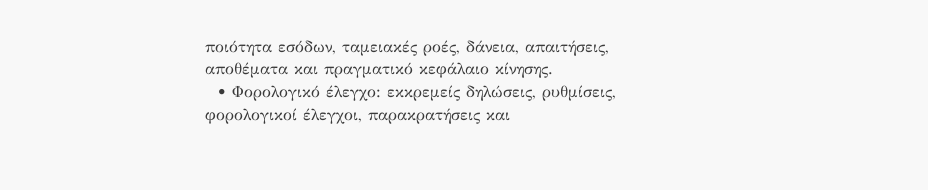ποιότητα εσόδων, ταμειακές ροές, δάνεια, απαιτήσεις, αποθέματα και πραγματικό κεφάλαιο κίνησης.
  • Φορολογικό έλεγχο: εκκρεμείς δηλώσεις, ρυθμίσεις, φορολογικοί έλεγχοι, παρακρατήσεις και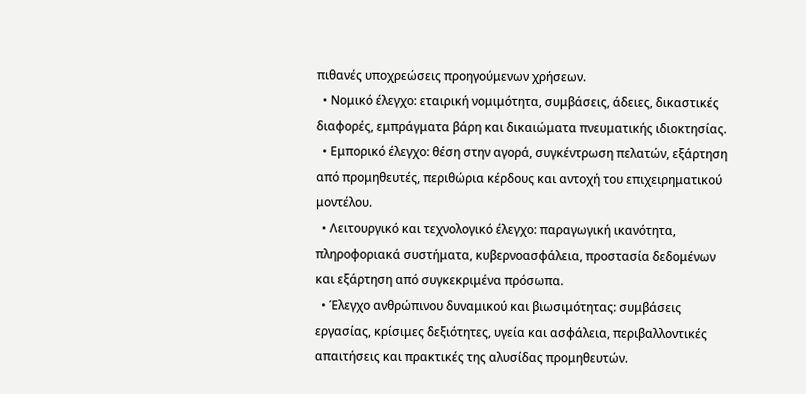πιθανές υποχρεώσεις προηγούμενων χρήσεων.
  • Νομικό έλεγχο: εταιρική νομιμότητα, συμβάσεις, άδειες, δικαστικές διαφορές, εμπράγματα βάρη και δικαιώματα πνευματικής ιδιοκτησίας.
  • Εμπορικό έλεγχο: θέση στην αγορά, συγκέντρωση πελατών, εξάρτηση από προμηθευτές, περιθώρια κέρδους και αντοχή του επιχειρηματικού μοντέλου.
  • Λειτουργικό και τεχνολογικό έλεγχο: παραγωγική ικανότητα, πληροφοριακά συστήματα, κυβερνοασφάλεια, προστασία δεδομένων και εξάρτηση από συγκεκριμένα πρόσωπα.
  • Έλεγχο ανθρώπινου δυναμικού και βιωσιμότητας: συμβάσεις εργασίας, κρίσιμες δεξιότητες, υγεία και ασφάλεια, περιβαλλοντικές απαιτήσεις και πρακτικές της αλυσίδας προμηθευτών.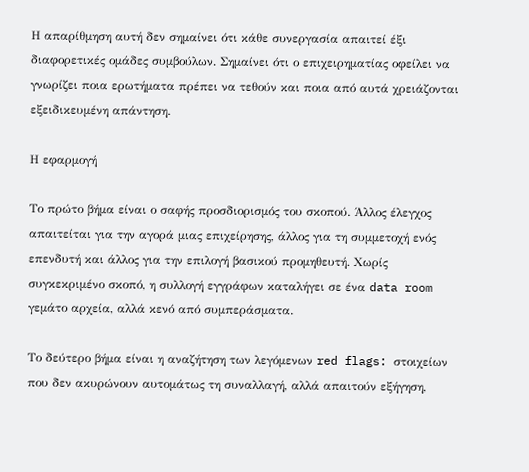Η απαρίθμηση αυτή δεν σημαίνει ότι κάθε συνεργασία απαιτεί έξι διαφορετικές ομάδες συμβούλων. Σημαίνει ότι ο επιχειρηματίας οφείλει να γνωρίζει ποια ερωτήματα πρέπει να τεθούν και ποια από αυτά χρειάζονται εξειδικευμένη απάντηση.

Η εφαρμογή

Το πρώτο βήμα είναι ο σαφής προσδιορισμός του σκοπού. Άλλος έλεγχος απαιτείται για την αγορά μιας επιχείρησης, άλλος για τη συμμετοχή ενός επενδυτή και άλλος για την επιλογή βασικού προμηθευτή. Χωρίς συγκεκριμένο σκοπό, η συλλογή εγγράφων καταλήγει σε ένα data room γεμάτο αρχεία, αλλά κενό από συμπεράσματα.

Το δεύτερο βήμα είναι η αναζήτηση των λεγόμενων red flags: στοιχείων που δεν ακυρώνουν αυτομάτως τη συναλλαγή, αλλά απαιτούν εξήγηση,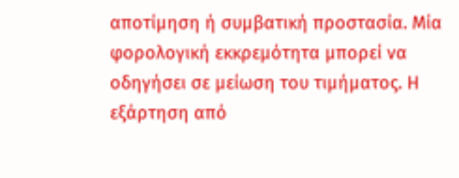αποτίμηση ή συμβατική προστασία. Μία φορολογική εκκρεμότητα μπορεί να οδηγήσει σε μείωση του τιμήματος. Η εξάρτηση από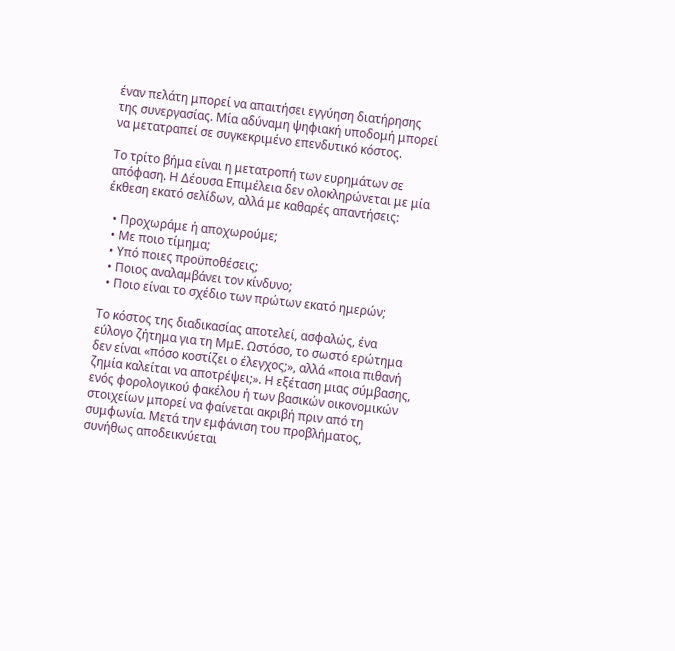έναν πελάτη μπορεί να απαιτήσει εγγύηση διατήρησης της συνεργασίας. Μία αδύναμη ψηφιακή υποδομή μπορεί να μετατραπεί σε συγκεκριμένο επενδυτικό κόστος.

Το τρίτο βήμα είναι η μετατροπή των ευρημάτων σε απόφαση. Η Δέουσα Επιμέλεια δεν ολοκληρώνεται με μία έκθεση εκατό σελίδων, αλλά με καθαρές απαντήσεις:

  • Προχωράμε ή αποχωρούμε;
  • Με ποιο τίμημα;
  • Υπό ποιες προϋποθέσεις;
  • Ποιος αναλαμβάνει τον κίνδυνο;
  • Ποιο είναι το σχέδιο των πρώτων εκατό ημερών;

Το κόστος της διαδικασίας αποτελεί, ασφαλώς, ένα εύλογο ζήτημα για τη ΜμΕ. Ωστόσο, το σωστό ερώτημα δεν είναι «πόσο κοστίζει ο έλεγχος;», αλλά «ποια πιθανή ζημία καλείται να αποτρέψει;». Η εξέταση μιας σύμβασης, ενός φορολογικού φακέλου ή των βασικών οικονομικών στοιχείων μπορεί να φαίνεται ακριβή πριν από τη συμφωνία. Μετά την εμφάνιση του προβλήματος, συνήθως αποδεικνύεται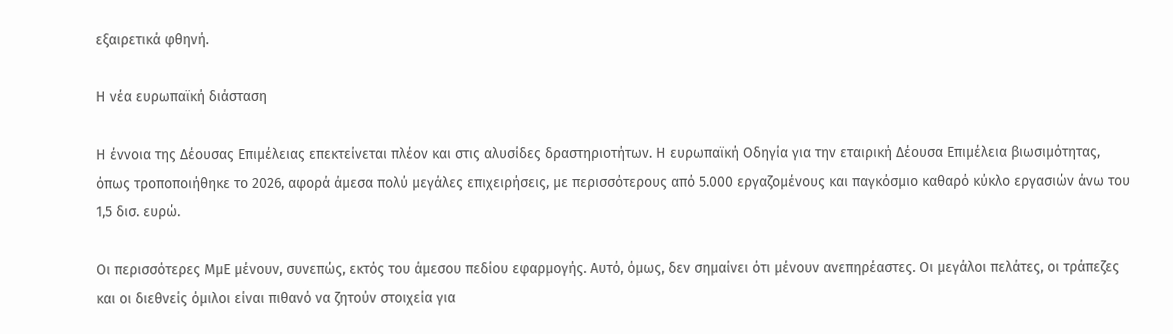εξαιρετικά φθηνή.

Η νέα ευρωπαϊκή διάσταση

Η έννοια της Δέουσας Επιμέλειας επεκτείνεται πλέον και στις αλυσίδες δραστηριοτήτων. Η ευρωπαϊκή Οδηγία για την εταιρική Δέουσα Επιμέλεια βιωσιμότητας, όπως τροποποιήθηκε το 2026, αφορά άμεσα πολύ μεγάλες επιχειρήσεις, με περισσότερους από 5.000 εργαζομένους και παγκόσμιο καθαρό κύκλο εργασιών άνω του 1,5 δισ. ευρώ.

Οι περισσότερες ΜμΕ μένουν, συνεπώς, εκτός του άμεσου πεδίου εφαρμογής. Αυτό, όμως, δεν σημαίνει ότι μένουν ανεπηρέαστες. Οι μεγάλοι πελάτες, οι τράπεζες και οι διεθνείς όμιλοι είναι πιθανό να ζητούν στοιχεία για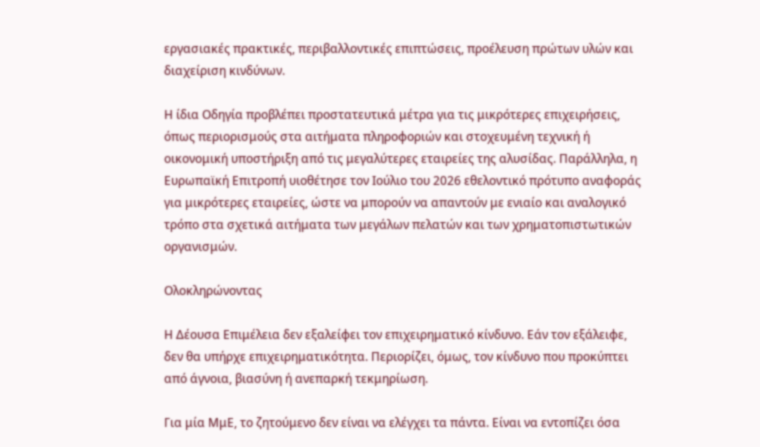εργασιακές πρακτικές, περιβαλλοντικές επιπτώσεις, προέλευση πρώτων υλών και διαχείριση κινδύνων.

Η ίδια Οδηγία προβλέπει προστατευτικά μέτρα για τις μικρότερες επιχειρήσεις, όπως περιορισμούς στα αιτήματα πληροφοριών και στοχευμένη τεχνική ή οικονομική υποστήριξη από τις μεγαλύτερες εταιρείες της αλυσίδας. Παράλληλα, η Ευρωπαϊκή Επιτροπή υιοθέτησε τον Ιούλιο του 2026 εθελοντικό πρότυπο αναφοράς για μικρότερες εταιρείες, ώστε να μπορούν να απαντούν με ενιαίο και αναλογικό τρόπο στα σχετικά αιτήματα των μεγάλων πελατών και των χρηματοπιστωτικών οργανισμών.

Ολοκληρώνοντας

Η Δέουσα Επιμέλεια δεν εξαλείφει τον επιχειρηματικό κίνδυνο. Εάν τον εξάλειφε, δεν θα υπήρχε επιχειρηματικότητα. Περιορίζει, όμως, τον κίνδυνο που προκύπτει από άγνοια, βιασύνη ή ανεπαρκή τεκμηρίωση.

Για μία ΜμΕ, το ζητούμενο δεν είναι να ελέγχει τα πάντα. Είναι να εντοπίζει όσα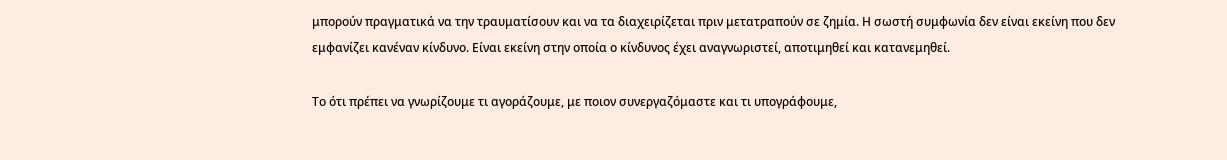μπορούν πραγματικά να την τραυματίσουν και να τα διαχειρίζεται πριν μετατραπούν σε ζημία. Η σωστή συμφωνία δεν είναι εκείνη που δεν εμφανίζει κανέναν κίνδυνο. Είναι εκείνη στην οποία ο κίνδυνος έχει αναγνωριστεί, αποτιμηθεί και κατανεμηθεί.

Το ότι πρέπει να γνωρίζουμε τι αγοράζουμε, με ποιον συνεργαζόμαστε και τι υπογράφουμε,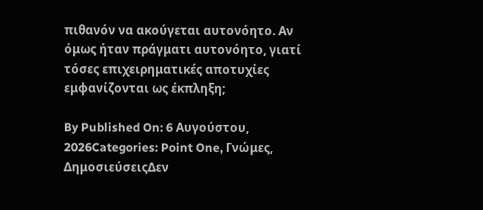πιθανόν να ακούγεται αυτονόητο. Αν όμως ήταν πράγματι αυτονόητο, γιατί τόσες επιχειρηματικές αποτυχίες εμφανίζονται ως έκπληξη;

By Published On: 6 Αυγούστου, 2026Categories: Point One, Γνώμες, ΔημοσιεύσειςΔεν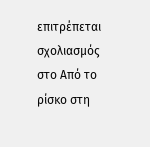επιτρέπεται σχολιασμός στο Από το ρίσκο στη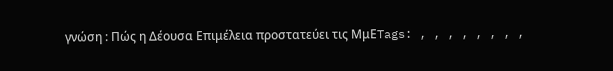γνώση : Πώς η Δέουσα Επιμέλεια προστατεύει τις ΜμΕTags: , , , , , , , ,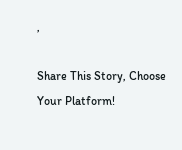,

Share This Story, Choose Your Platform!